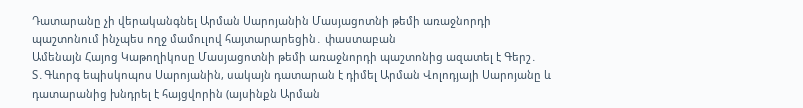Դատարանը չի վերականգնել Արման Սարոյանին Մասյացոտնի թեմի առաջնորդի պաշտոնում ինչպես ողջ մամուլով հայտարարեցին․ փաստաբան
Ամենայն Հայոց Կաթողիկոսը Մասյացոտնի թեմի առաջնորդի պաշտոնից ազատել է Գերշ․ Տ․Գևորգ եպիսկոպոս Սարոյանին, սակայն դատարան է դիմել Արման Վոլոդյայի Սարոյանը և դատարանից խնդրել է հայցվորին (այսինքն Արման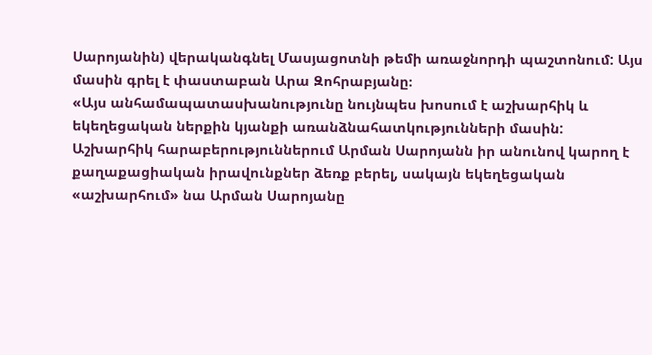Սարոյանին) վերականգնել Մասյացոտնի թեմի առաջնորդի պաշտոնում: Այս մասին գրել է փաստաբան Արա Զոհրաբյանը։
«Այս անհամապատասխանությունը նույնպես խոսում է աշխարհիկ և եկեղեցական ներքին կյանքի առանձնահատկությունների մասին: Աշխարհիկ հարաբերություններում Արման Սարոյանն իր անունով կարող է քաղաքացիական իրավունքներ ձեռք բերել, սակայն եկեղեցական «աշխարհում» նա Արման Սարոյանը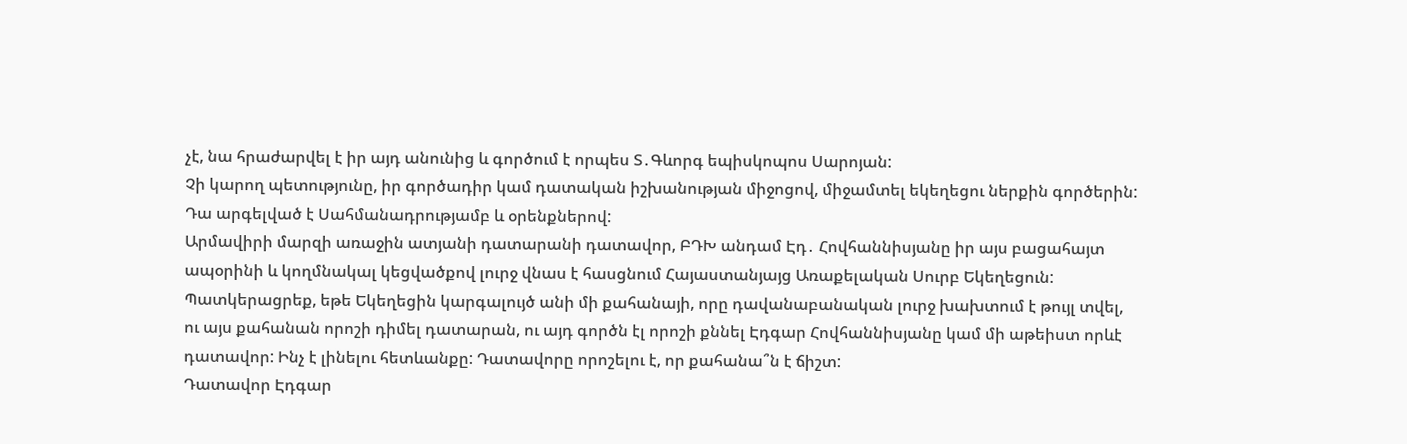չէ, նա հրաժարվել է իր այդ անունից և գործում է որպես Տ․Գևորգ եպիսկոպոս Սարոյան:
Չի կարող պետությունը, իր գործադիր կամ դատական իշխանության միջոցով, միջամտել եկեղեցու ներքին գործերին: Դա արգելված է Սահմանադրությամբ և օրենքներով:
Արմավիրի մարզի առաջին ատյանի դատարանի դատավոր, ԲԴԽ անդամ Էդ․ Հովհաննիսյանը իր այս բացահայտ ապօրինի և կողմնակալ կեցվածքով լուրջ վնաս է հասցնում Հայաստանյայց Առաքելական Սուրբ Եկեղեցուն:
Պատկերացրեք, եթե Եկեղեցին կարգալույծ անի մի քահանայի, որը դավանաբանական լուրջ խախտում է թույլ տվել, ու այս քահանան որոշի դիմել դատարան, ու այդ գործն էլ որոշի քննել Էդգար Հովհաննիսյանը կամ մի աթեիստ որևէ դատավոր: Ինչ է լինելու հետևանքը: Դատավորը որոշելու է, որ քահանա՞ն է ճիշտ:
Դատավոր Էդգար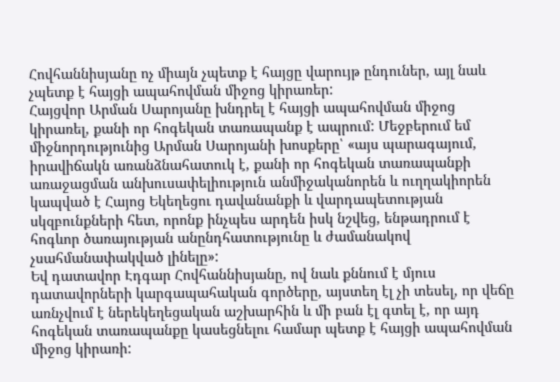Հովհաննիսյանը ոչ միայն չպետք է հայցը վարույթ ընդուներ, այլ նաև չպետք է հայցի ապահովման միջոց կիրառեր:
Հայցվոր Արման Սարոյանը խնդրել է հայցի ապահովման միջոց կիրառել, քանի որ հոգեկան տառապանք է ապրում: Մեջբերում եմ միջնորդությունից Արման Սարոյանի խոսքերը՝ «այս պարագայում, իրավիճակն առանձնահատուկ է, քանի որ հոգեկան տառապանքի առաջացման անխուսափելիություն անմիջականորեն և ուղղակիորեն կապված է Հայոց Եկեղեցու դավանանքի և վարդապետության սկզբունքների հետ, որոնք ինչպես արդեն իսկ նշվեց, ենթադրում է հոգևոր ծառայության անընդհատությունը և ժամանակով չսահմանափակված լինելը»:
Եվ դատավոր Էդգար Հովհաննիսյանը, ով նաև քննում է մյուս դատավորների կարգապահական գործերը, այստեղ էլ չի տեսել, որ վեճը առնչվում է ներեկեղեցական աշխարհին և մի բան էլ գտել է, որ այդ հոգեկան տառապանքը կասեցնելու համար պետք է հայցի ապահովման միջոց կիրառի: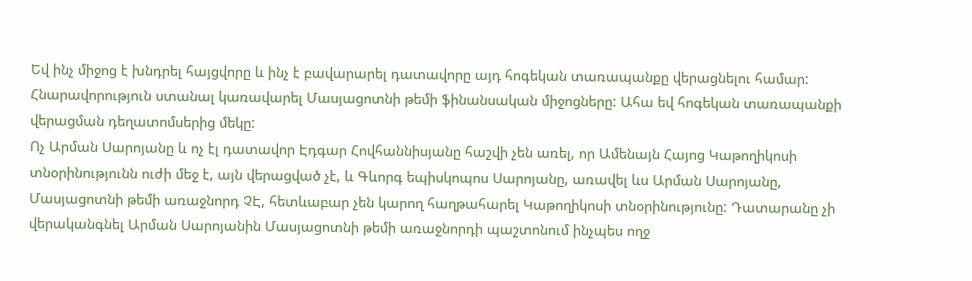Եվ ինչ միջոց է խնդրել հայցվորը և ինչ է բավարարել դատավորը այդ հոգեկան տառապանքը վերացնելու համար: Հնարավորություն ստանալ կառավարել Մասյացոտնի թեմի ֆինանսական միջոցները: Ահա եվ հոգեկան տառապանքի վերացման դեղատոմսերից մեկը:
Ոչ Արման Սարոյանը և ոչ էլ դատավոր Էդգար Հովհաննիսյանը հաշվի չեն առել, որ Ամենայն Հայոց Կաթողիկոսի տնօրինությունն ուժի մեջ է, այն վերացված չէ, և Գևորգ եպիսկոպոս Սարոյանը, առավել ևս Արման Սարոյանը, Մասյացոտնի թեմի առաջնորդ ՉԷ, հետևաբար չեն կարող հաղթահարել Կաթողիկոսի տնօրինությունը: Դատարանը չի վերականգնել Արման Սարոյանին Մասյացոտնի թեմի առաջնորդի պաշտոնում ինչպես ողջ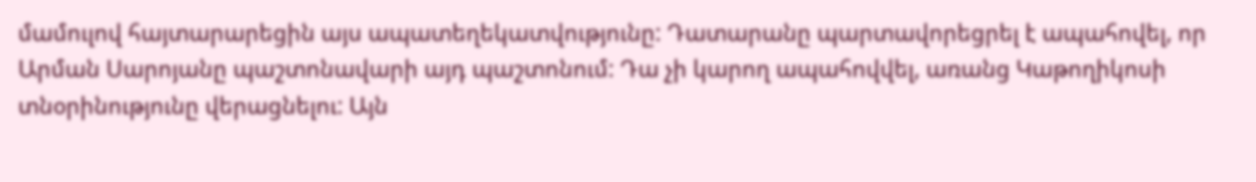մամուլով հայտարարեցին այս ապատեղեկատվությունը: Դատարանը պարտավորեցրել է ապահովել, որ Արման Սարոյանը պաշտոնավարի այդ պաշտոնում: Դա չի կարող ապահովվել, առանց Կաթողիկոսի տնօրինությունը վերացնելու: Այն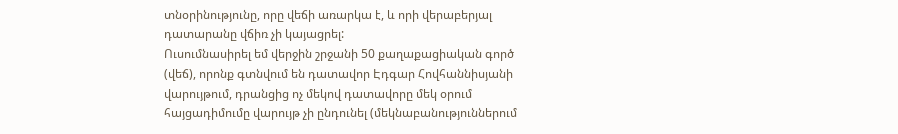տնօրինությունը, որը վեճի առարկա է, և որի վերաբերյալ դատարանը վճիռ չի կայացրել:
Ուսումնասիրել եմ վերջին շրջանի 50 քաղաքացիական գործ (վեճ), որոնք գտնվում են դատավոր Էդգար Հովհաննիսյանի վարույթում, դրանցից ոչ մեկով դատավորը մեկ օրում հայցադիմումը վարույթ չի ընդունել (մեկնաբանություններում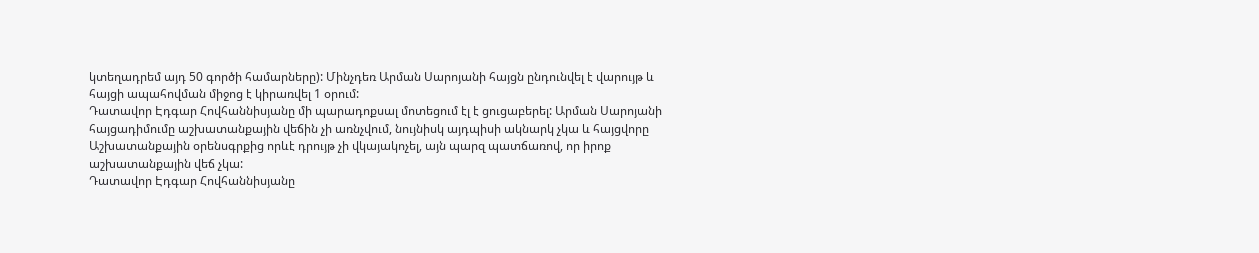կտեղադրեմ այդ 50 գործի համարները): Մինչդեռ Արման Սարոյանի հայցն ընդունվել է վարույթ և հայցի ապահովման միջոց է կիրառվել 1 օրում:
Դատավոր Էդգար Հովհաննիսյանը մի պարադոքսալ մոտեցում էլ է ցուցաբերել: Արման Սարոյանի հայցադիմումը աշխատանքային վեճին չի առնչվում, նույնիսկ այդպիսի ակնարկ չկա և հայցվորը Աշխատանքային օրենսգրքից որևէ դրույթ չի վկայակոչել, այն պարզ պատճառով, որ իրոք աշխատանքային վեճ չկա:
Դատավոր Էդգար Հովհաննիսյանը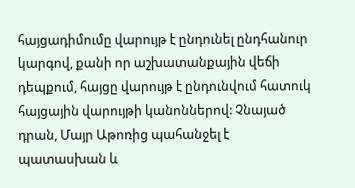հայցադիմումը վարույթ է ընդունել ընդհանուր կարգով, քանի որ աշխատանքային վեճի դեպքում, հայցը վարույթ է ընդունվում հատուկ հայցային վարույթի կանոններով: Չնայած դրան, Մայր Աթոռից պահանջել է պատասխան և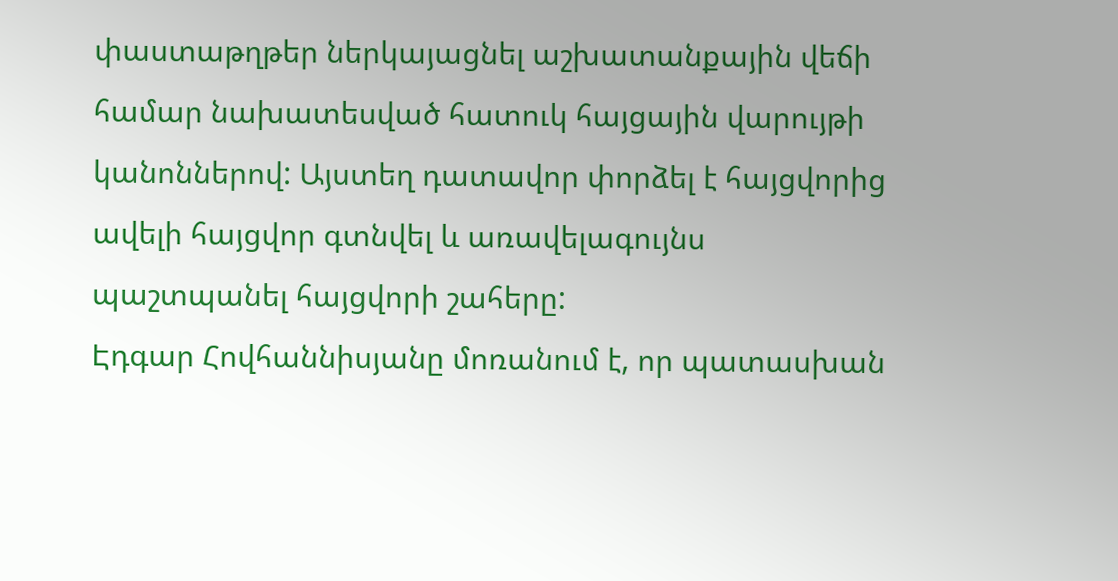փաստաթղթեր ներկայացնել աշխատանքային վեճի համար նախատեսված հատուկ հայցային վարույթի կանոններով: Այստեղ դատավոր փորձել է հայցվորից ավելի հայցվոր գտնվել և առավելագույնս պաշտպանել հայցվորի շահերը:
Էդգար Հովհաննիսյանը մոռանում է, որ պատասխան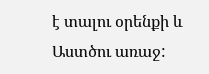է տալու օրենքի և Աստծու առաջ: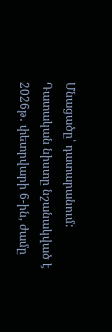Մնացածը՝ դատարանում:
Դատական նիստը նշանակված է 2026թ․ փետրվարի 6-ին, ժամը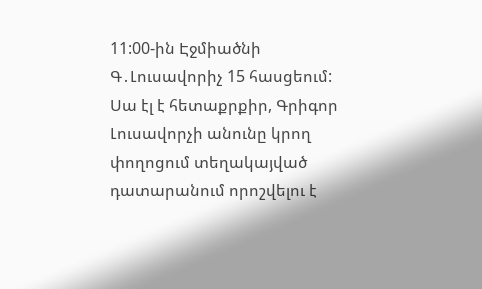11:00-ին Էջմիածնի Գ․Լուսավորիչ 15 հասցեում:
Սա էլ է հետաքրքիր, Գրիգոր Լուսավորչի անունը կրող փողոցում տեղակայված դատարանում որոշվելու է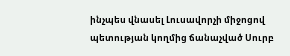ինչպես վնասել Լուսավորչի միջոցով պետության կողմից ճանաչված Սուրբ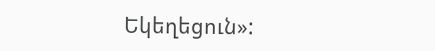Եկեղեցուն»: